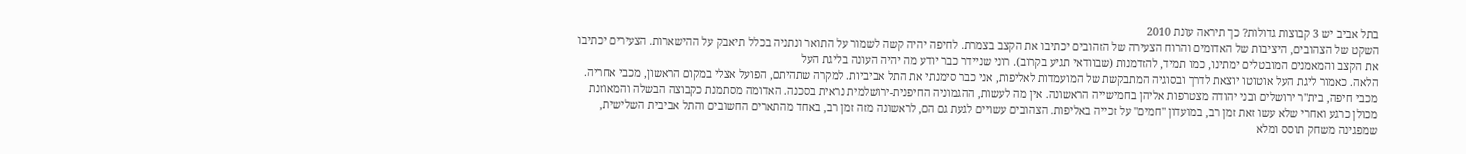בתל אביב יש 3 קבוצות גדולות? כך תיראה עונת 2010
השקט של הצהובים, היציבות של האדומים והרוח הצעירה של הזהובים יכתיבו את הקצב בצמרת. לחיפה יהיה קשה לשמור על התואר ונתניה בכלל תיאבק על ההישארות. הצעירים יכתיבו את הקצב והמאמנים המובטלים ימתינו, כמו תמיד, להזדמנות (שבוודאי תגיע בקרוב). רוני שניידר כבר יודע מה יהיה העונה בליגת העל
הלאה. כאמור ליגת העל אוטוטו יוצאת לדרך ובסוגיה המתבקשת של המועמדות לאליפות, אני כבר סימנתי את התל אביביות. למקרה שתהיתם, הפועל אצלי במקום הראשון, מכבי אחריה. מכבי חיפה, בית"ר ירושלים ובני יהודה מצטרפות אליהן בחמישייה הראשונה. אין מה לעשות, ההגמוניה החיפנית-ירושלמית נראית בסכנה. האדומה מסתמנת כקבוצה הבשלה והמאוזנת מכולן כרגע ואחרי שלא עשו זאת זמן רב, במועדון "חמים" על זכייה באליפות. הצהובים עשויים לגעת גם הם, לראשונה מזה זמן רב, באחד מהתארים החשובים והתל אביבית השלישית, שמפגינה משחק תוסס ומלא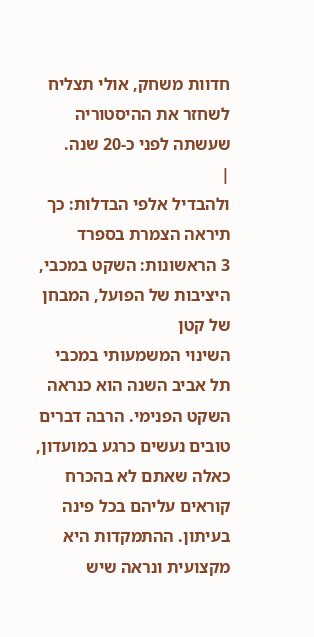חדוות משחק, אולי תצליח לשחזר את ההיסטוריה שעשתה לפני כ-20 שנה.
|
ולהבדיל אלפי הבדלות: כך תיראה הצמרת בספרד
3 הראשונות: השקט במכבי, היציבות של הפועל, המבחן של קטן
השינוי המשמעותי במכבי תל אביב השנה הוא כנראה השקט הפנימי. הרבה דברים טובים נעשים כרגע במועדון, כאלה שאתם לא בהכרח קוראים עליהם בכל פינה בעיתון. ההתמקדות היא מקצועית ונראה שיש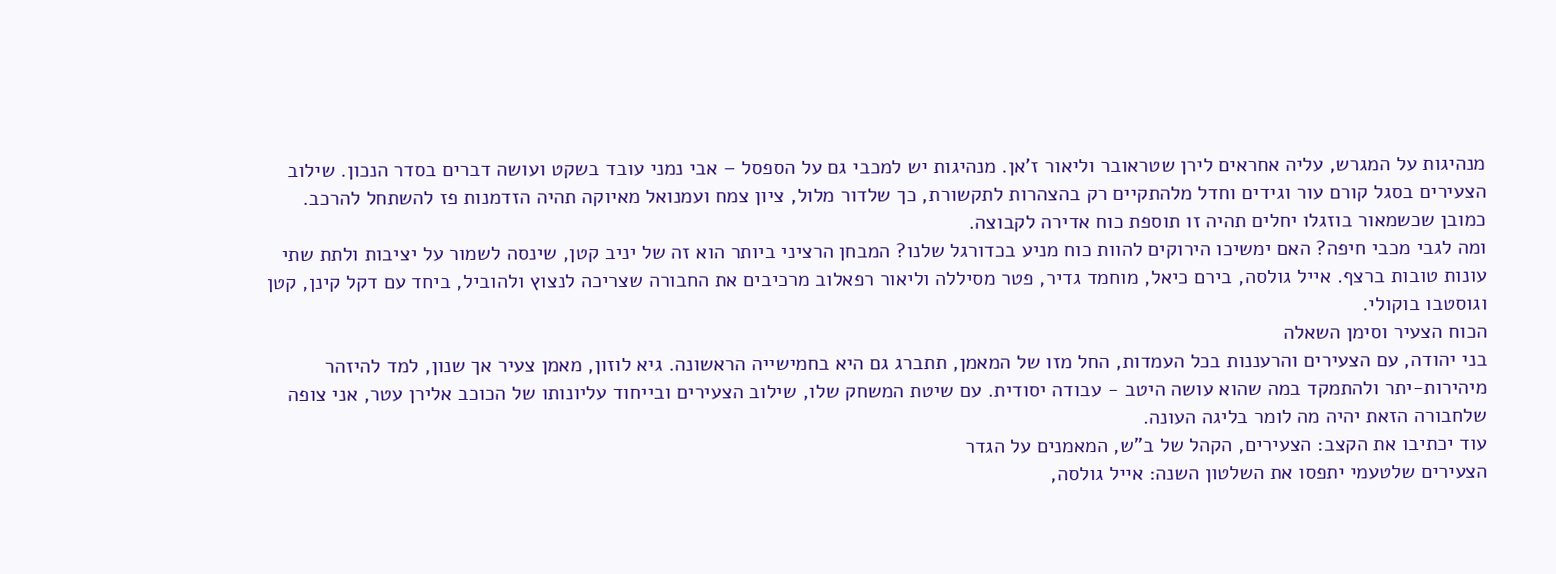מנהיגות על המגרש, עליה אחראים לירן שטראובר וליאור ז'אן. מנהיגות יש למכבי גם על הספסל – אבי נמני עובד בשקט ועושה דברים בסדר הנכון. שילוב הצעירים בסגל קורם עור וגידים וחדל מלהתקיים רק בהצהרות לתקשורת, כך שלדור מלול, ציון צמח ועמנואל מאיוקה תהיה הזדמנות פז להשתחל להרכב. כמובן שכשמאור בוזגלו יחלים תהיה זו תוספת כוח אדירה לקבוצה.
ומה לגבי מכבי חיפה? האם ימשיכו הירוקים להוות כוח מניע בכדורגל שלנו? המבחן הרציני ביותר הוא זה של יניב קטן, שינסה לשמור על יציבות ולתת שתי עונות טובות ברצף. אייל גולסה, בירם כיאל, מוחמד גדיר, פטר מסיללה וליאור רפאלוב מרכיבים את החבורה שצריכה לנצוץ ולהוביל, ביחד עם דקל קינן, קטן וגוסטבו בוקולי.
הכוח הצעיר וסימן השאלה
בני יהודה, עם הצעירים והרעננות בכל העמדות, החל מזו של המאמן, תתברג גם היא בחמישייה הראשונה. גיא לוזון, מאמן צעיר אך שנון, למד להיזהר מיהירות-יתר ולהתמקד במה שהוא עושה היטב - עבודה יסודית. עם שיטת המשחק שלו, שילוב הצעירים ובייחוד עליונותו של הכוכב אלירן עטר, אני צופה שלחבורה הזאת יהיה מה לומר בליגה העונה.
עוד יכתיבו את הקצב: הצעירים, הקהל של ב"ש, המאמנים על הגדר
הצעירים שלטעמי יתפסו את השלטון השנה: אייל גולסה,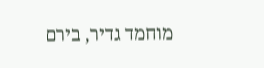מוחמד גדיר, בירם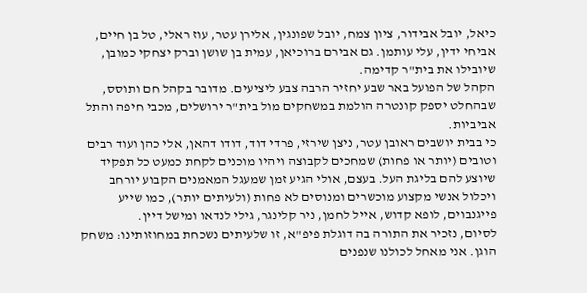כיאל, יובל אבידור, ציון צמח, יובל שפונגין, אלירן עטר, עוז ראלי, טל בן חיים, אביחי ידין, עלי עותמן. גם אבירם ברוכיאן, עמית בן שושן וברק יצחקי כמובן, שיובילו את בית"ר קדימה.
הקהל של הפועל באר שבע יחזיר הרבה צבע ליציעים. מדובר בקהל חם ותוסס, שבהחלט יספק קונטרה הולמת במשחקים מול בית"ר ירושלים, מכבי חיפה והתל אביביות.
כי בבית יושבים ראובן עטר, ניצן שירזי, פרדי דוד, דודו דהאן, אלי כהן ועוד רבים וטובים (יותר או פחות) שמחכים לקבוצה ויהיו מוכנים לקחת כמעט כל תפקיד שיוצע להם בליגת העל. בעצם, אולי הגיע זמן שמעגל המאמנים הקבוע יורחב ויכלול אנשי מקצוע מוכשרים ומנוסים לא פחות (ולעיתים יותר), כמו שייע פייגנבוים, לופא קדוש, אייל לחמן, ניר קלינגר, גילי לנדאו ומישל דיין.
לסיום, נזכיר את התורה בה דוגלת פיפ"א, זו שלעיתים נשכחת במחוזותינו: משחק הוגן. אני מאחל לכולנו שנפנים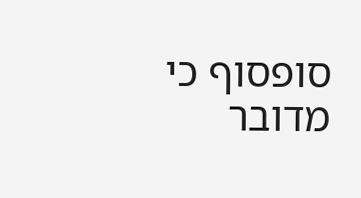סופסוף כי מדובר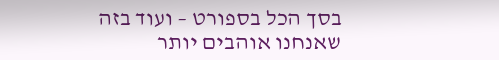בסך הכל בספורט – ועוד בזה שאנחנו אוהבים יותר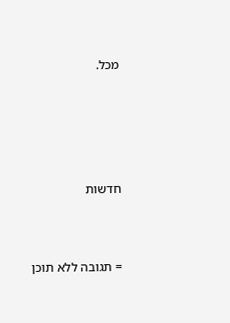מכל.







חדשות




= תגובה ללא תוכן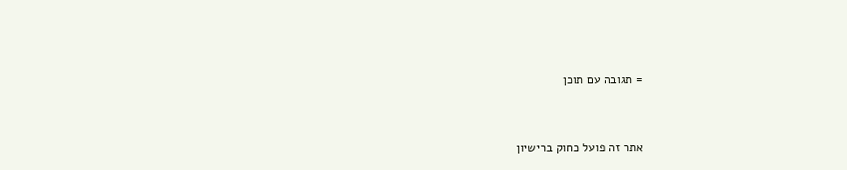= תגובה עם תוכן


אתר זה פועל כחוק ברישיון